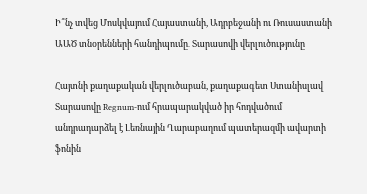Ի՞նչ տվեց Մոսկվայում Հայաստանի, Ադրբեջանի ու Ռուսաստանի ԱԱԾ տնօրենների հանդիպումը․ Տարասովի վերլուծությունը

Հայտնի քաղաքական վերլուծաբան, քաղաքագետ Ստանիսլավ Տարասովը Regnum-ում հրապարակված իր հոդվածում անդրադարձել է Լեռնային Ղարաբաղում պատերազմի ավարտի ֆոնին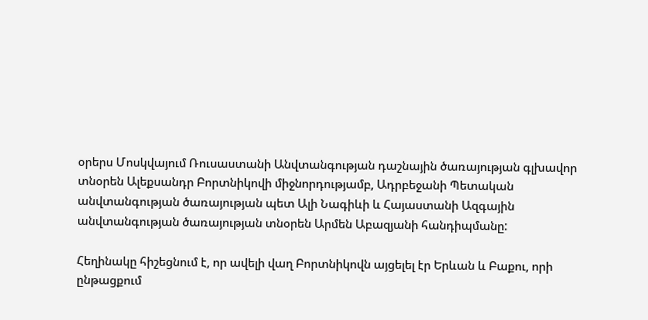օրերս Մոսկվայում Ռուսաստանի Անվտանգության դաշնային ծառայության գլխավոր տնօրեն Ալեքսանդր Բորտնիկովի միջնորդությամբ, Ադրբեջանի Պետական անվտանգության ծառայության պետ Ալի Նագիևի և Հայաստանի Ազգային անվտանգության ծառայության տնօրեն Արմեն Աբազյանի հանդիպմանը:

Հեղինակը հիշեցնում է, որ ավելի վաղ Բորտնիկովն այցելել էր Երևան և Բաքու, որի ընթացքում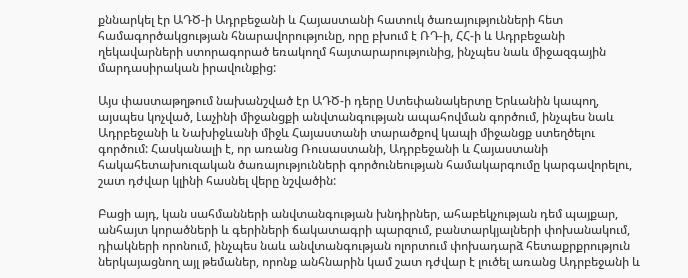քննարկել էր ԱԴԾ-ի Ադրբեջանի և Հայաստանի հատուկ ծառայությունների հետ համագործակցության հնարավորությունը, որը բխում է ՌԴ-ի, ՀՀ-ի և Ադրբեջանի ղեկավարների ստորագորած եռակողմ հայտարարությունից, ինչպես նաև միջազգային մարդասիրական իրավունքից:

Այս փաստաթղթում նախանշված էր ԱԴԾ-ի դերը Ստեփանակերտը Երևանին կապող, այսպես կոչված, Լաչինի միջանցքի անվտանգության ապահովման գործում, ինչպես նաև Ադրբեջանի և Նախիջևանի միջև Հայաստանի տարածքով կապի միջանցք ստեղծելու գործում: Հասկանալի է, որ առանց Ռուսաստանի, Ադրբեջանի և Հայաստանի հակահետախուզական ծառայությունների գործունեության համակարգումը կարգավորելու, շատ դժվար կլինի հասնել վերը նշվածին:

Բացի այդ, կան սահմանների անվտանգության խնդիրներ, ահաբեկչության դեմ պայքար, անհայտ կորածների և գերիների ճակատագրի պարզում, բանտարկյալների փոխանակում, դիակների որոնում, ինչպես նաև անվտանգության ոլորտում փոխադարձ հետաքրքրություն ներկայացնող այլ թեմաներ, որոնք անհնարին կամ շատ դժվար է լուծել առանց Ադրբեջանի և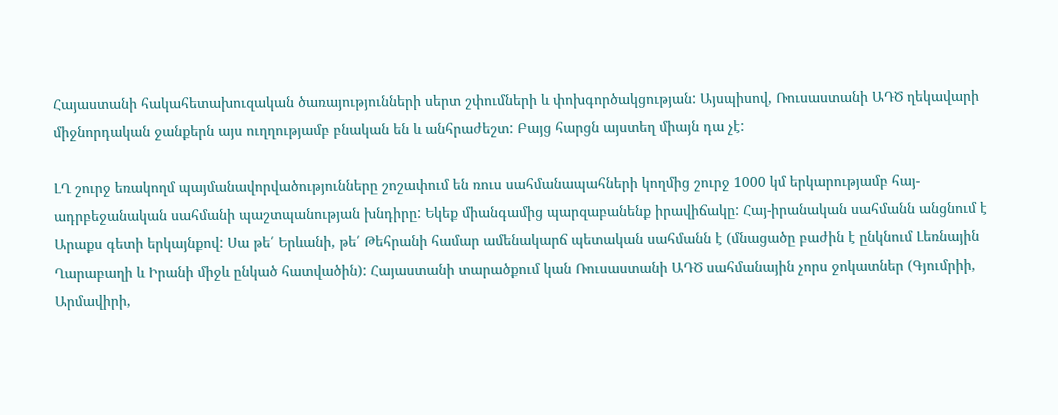Հայաստանի հակահետախուզական ծառայությունների սերտ շփումների և փոխգործակցության: Այսպիսով, Ռուսաստանի ԱԴԾ ղեկավարի միջնորդական ջանքերն այս ուղղությամբ բնական են և անհրաժեշտ: Բայց հարցն այստեղ միայն դա չէ:

ԼՂ շուրջ եռակողմ պայմանավորվածությունները շոշափում են ռուս սահմանապահների կողմից շուրջ 1000 կմ երկարությամբ հայ-ադրբեջանական սահմանի պաշտպանության խնդիրը: Եկեք միանգամից պարզաբանենք իրավիճակը: Հայ-իրանական սահմանն անցնում է Արաքս գետի երկայնքով: Սա թե՛ Երևանի, թե՛ Թեհրանի համար ամենակարճ պետական սահմանն է (մնացածը բաժին է ընկնում Լեռնային Ղարաբաղի և Իրանի միջև ընկած հատվածին): Հայաստանի տարածքում կան Ռուսաստանի ԱԴԾ սահմանային չորս ջոկատներ (Գյումրիի, Արմավիրի,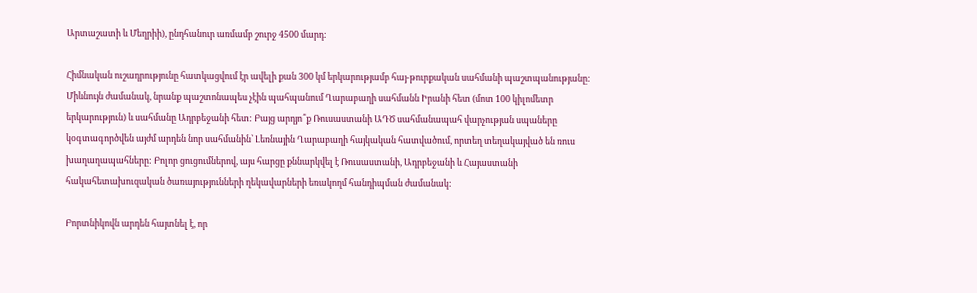Արտաշատի և Մեղրիի), ընդհանուր առմամբ շուրջ 4500 մարդ:

Հիմնական ուշադրությունը հատկացվում էր ավելի քան 300 կմ երկարությամբ հայ-թուրքական սահմանի պաշտպանությանը: Միևնույն ժամանակ, նրանք պաշտոնապես չէին պահպանում Ղարաբաղի սահմանն Իրանի հետ (մոտ 100 կիլոմետր երկարություն) և սահմանը Ադրբեջանի հետ: Բայց արդյո՞ք Ռուսաստանի ԱԴԾ սահմանապահ վարչության սպաները կօգտագործվեն այժմ արդեն նոր սահմանին՝ Լեռնային Ղարաբաղի հայկական հատվածում, որտեղ տեղակայված են ռուս խաղաղապահները: Բոլոր ցուցումներով, այս հարցը քննարկվել է Ռուսաստանի, Ադրբեջանի և Հայաստանի հակահետախուզական ծառայությունների ղեկավարների եռակողմ հանդիպման ժամանակ:

Բորտնիկովն արդեն հայտնել է, որ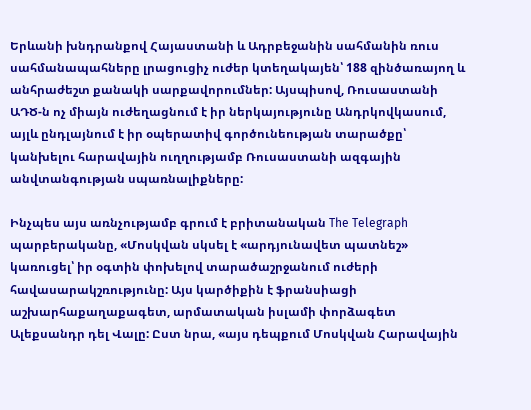Երևանի խնդրանքով Հայաստանի և Ադրբեջանին սահմանին ռուս սահմանապահները լրացուցիչ ուժեր կտեղակայեն՝ 188 զինծառայող և անհրաժեշտ քանակի սարքավորումներ: Այսպիսով, Ռուսաստանի ԱԴԾ-ն ոչ միայն ուժեղացնում է իր ներկայությունը Անդրկովկասում, այլև ընդլայնում է իր օպերատիվ գործունեության տարածքը՝ կանխելու հարավային ուղղությամբ Ռուսաստանի ազգային անվտանգության սպառնալիքները:

Ինչպես այս առնչությամբ գրում է բրիտանական The Telegraph պարբերականը, «Մոսկվան սկսել է «արդյունավետ պատնեշ» կառուցել՝ իր օգտին փոխելով տարածաշրջանում ուժերի հավասարակշռությունը: Այս կարծիքին է ֆրանսիացի աշխարհաքաղաքագետ, արմատական իսլամի փորձագետ Ալեքսանդր դել Վալը: Ըստ նրա, «այս դեպքում Մոսկվան Հարավային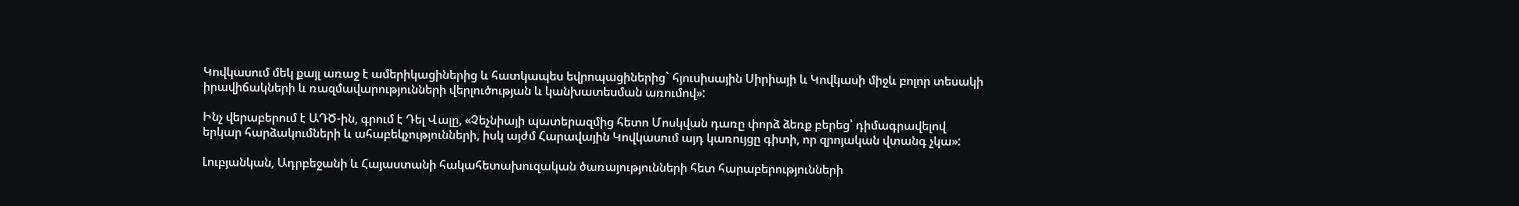Կովկասում մեկ քայլ առաջ է ամերիկացիներից և հատկապես եվրոպացիներից` հյուսիսային Սիրիայի և Կովկասի միջև բոլոր տեսակի իրավիճակների և ռազմավարությունների վերլուծության և կանխատեսման առումով»:

Ինչ վերաբերում է ԱԴԾ-ին, գրում է Դել Վալը, «Չեչնիայի պատերազմից հետո Մոսկվան դառը փորձ ձեռք բերեց՝ դիմագրավելով երկար հարձակումների և ահաբեկչությունների, իսկ այժմ Հարավային Կովկասում այդ կառույցը գիտի, որ զրոյական վտանգ չկա»:

Լուբյանկան, Ադրբեջանի և Հայաստանի հակահետախուզական ծառայությունների հետ հարաբերությունների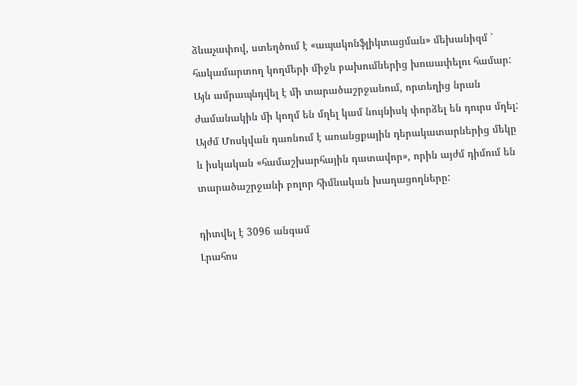ձևաչափով, ստեղծում է «ապակոնֆլիկտացման» մեխանիզմ ՝ հակամարտող կողմերի միջև բախումներից խուսափելու համար: Այն ամրապնդվել է մի տարածաշրջանում, որտեղից նրան ժամանակին մի կողմ են մղել կամ նույնիսկ փորձել են դուրս մղել: Այժմ Մոսկվան դառնում է առանցքային դերակատարներից մեկը և իսկական «համաշխարհային դատավոր», որին այժմ դիմում են տարածաշրջանի բոլոր հիմնական խաղացողները:

դիտվել է 3096 անգամ
Լրահոս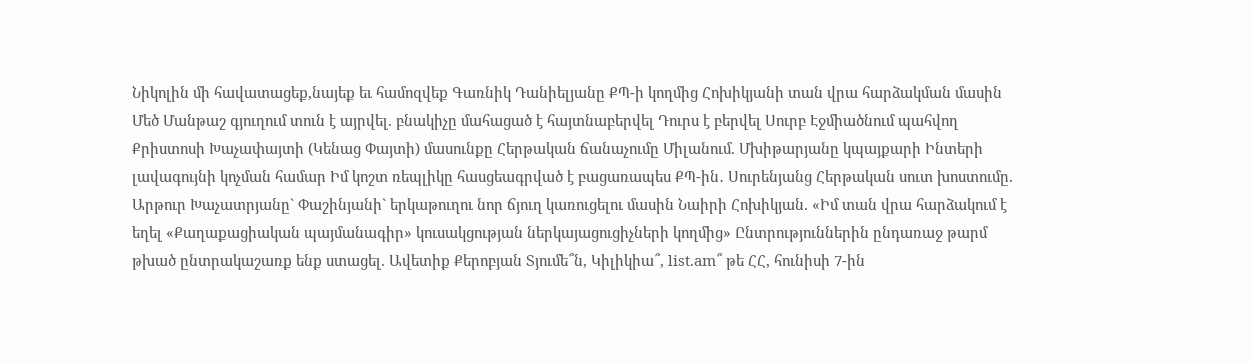Նիկոլին մի հավատացեք,նայեք եւ համոզվեք Գառնիկ Դանիելյանը ՔՊ-ի կողմից Հոխիկյանի տան վրա հարձակման մասին Մեծ Մանթաշ գյուղում տուն է այրվել. բնակիչը մահացած է հայտնաբերվել Դուրս է բերվել Սուրբ Էջմիածնում պահվող Քրիստոսի Խաչափայտի (Կենաց Փայտի) մասունքը Հերթական ճանաչումը Միլանում. Մխիթարյանը կպայքարի Ինտերի լավագույնի կոչման համար Իմ կոշտ ռեպլիկը հասցեագրված է բացառապես ՔՊ-ին․ Սուրենյանց Հերթական սուտ խոստումը. Արթուր Խաչատրյանը` Փաշինյանի` երկաթուղու նոր ճյուղ կառուցելու մասին Նաիրի Հոխիկյան. «Իմ տան վրա հարձակում է եղել «Քաղաքացիական պայմանագիր» կուսակցության ներկայացուցիչների կողմից» Ընտրություններին ընդառաջ թարմ թխած ընտրակաշառք ենք ստացել. Ավետիք Քերոբյան Տյումե՞ն, Կիլիկիա՞, list.am՞ թե ՀՀ, հունիսի 7-ին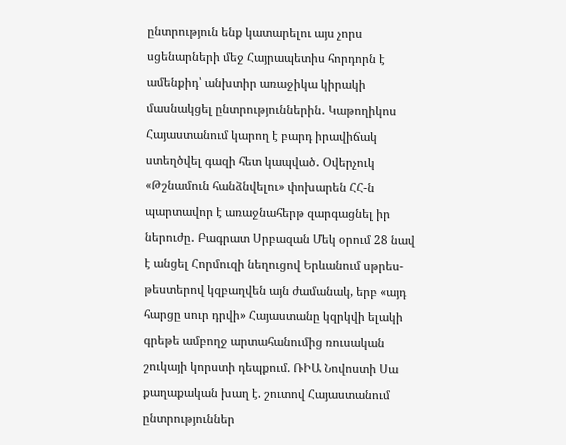ընտրություն ենք կատարելու այս չորս սցենարների մեջ Հայրապետիս հորդորն է ամենքիդ՝ անխտիր առաջիկա կիրակի մասնակցել ընտրություններին․ Կաթողիկոս Հայաստանում կարող է բարդ իրավիճակ ստեղծվել գազի հետ կապված․ Օվերչուկ «Թշնամուն հանձնվելու» փոխարեն ՀՀ-ն պարտավոր է առաջնահերթ զարգացնել իր ներուժը․ Բագրատ Սրբազան Մեկ օրում 28 նավ է անցել Հորմուզի նեղուցով Երևանում սթրես-թեստերով կզբաղվեն այն ժամանակ, երբ «այդ հարցը սուր դրվի» Հայաստանը կզրկվի ելակի գրեթե ամբողջ արտահանումից ռուսական շուկայի կորստի դեպքում. ՌԻԱ Նովոստի Սա քաղաքական խաղ է. շուտով Հայաստանում ընտրություններ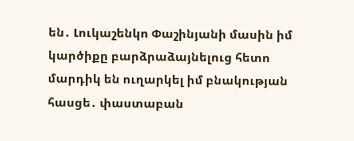են․ Լուկաշենկո Փաշինյանի մասին իմ կարծիքը բարձրաձայնելուց հետո մարդիկ են ուղարկել իմ բնակության հասցե․ փաստաբան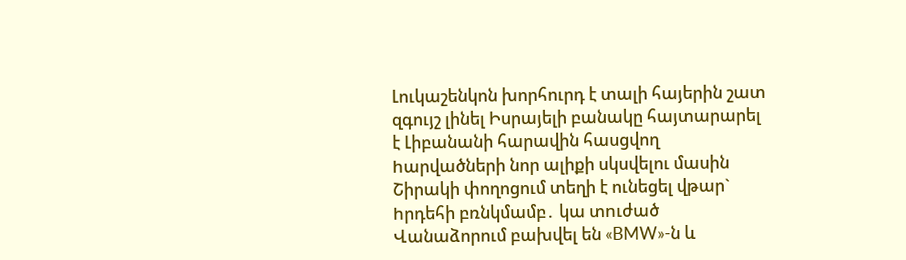Լուկաշենկոն խորհուրդ է տալի հայերին շատ զգույշ լինել Իսրայելի բանակը հայտարարել է Լիբանանի հարավին հասցվող hարվածների նոր ալիքի սկսվելու մասին Շիրակի փողոցում տեղի է ունեցել վթար` hրդեհի բռնկմամբ․ կա տnւժած Վանաձորում բախվել են «BMW»-ն և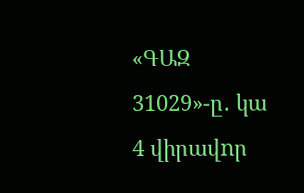«ԳԱԶ 31029»-ը․ կա 4 վիրավnր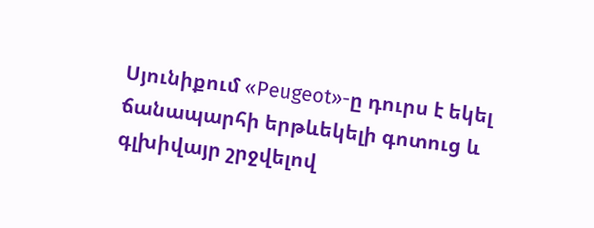Սյունիքում «Peugeot»-ը դուրս է եկել ճանապարհի երթևեկելի գոտուց և գլխիվայր շրջվելով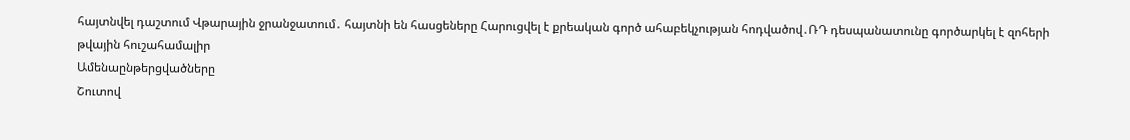հայտնվել դաշտում Վթարային ջրանջատում․ հայտնի են հասցեները Հարուցվել է քրեական գործ ահաբեկչության հոդվածով․ՌԴ դեսպանատունը գործարկել է զոհերի թվային հուշահամալիր
Ամենաընթերցվածները
Շուտով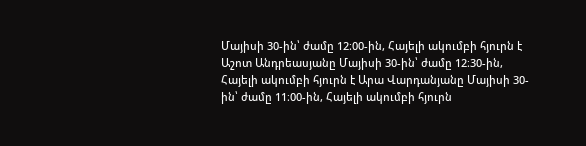Մայիսի 30-ին՝ ժամը 12։00-ին, Հայելի ակումբի հյուրն է Աշոտ Անդրեասյանը Մայիսի 30-ին՝ ժամը 12։30-ին, Հայելի ակումբի հյուրն է Արա Վարդանյանը Մայիսի 30-ին՝ ժամը 11։00-ին, Հայելի ակումբի հյուրն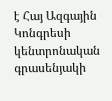է Հայ Ազգային Կոնգրեսի կենտրոնական գրասենյակի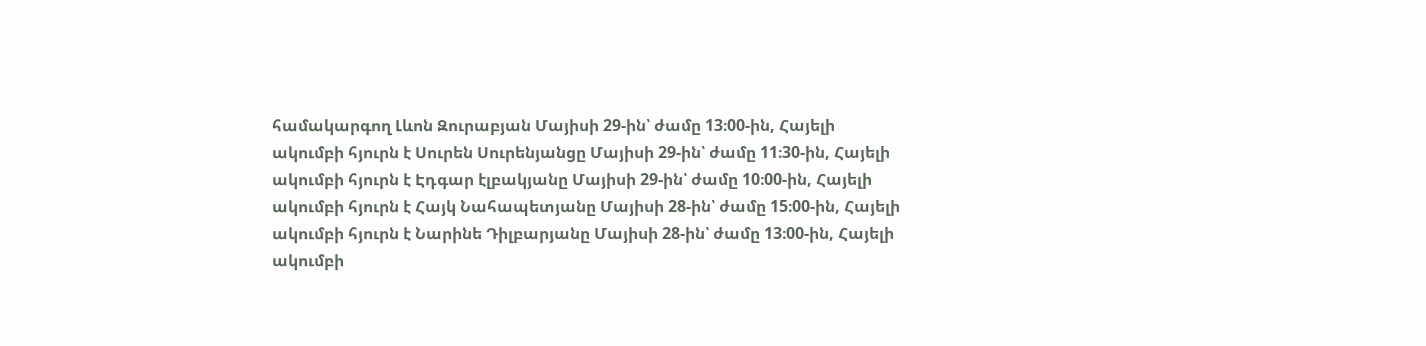համակարգող Լևոն Զուրաբյան Մայիսի 29-ին՝ ժամը 13։00-ին, Հայելի ակումբի հյուրն է Սուրեն Սուրենյանցը Մայիսի 29-ին՝ ժամը 11։30-ին, Հայելի ակումբի հյուրն է Էդգար էլբակյանը Մայիսի 29-ին՝ ժամը 10։00-ին, Հայելի ակումբի հյուրն է Հայկ Նահապետյանը Մայիսի 28-ին՝ ժամը 15։00-ին, Հայելի ակումբի հյուրն է Նարինե Դիլբարյանը Մայիսի 28-ին՝ ժամը 13։00-ին, Հայելի ակումբի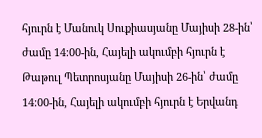հյուրն է Մանուկ Սուքիասյանը Մայիսի 28-ին՝ ժամը 14։00-ին, Հայելի ակումբի հյուրն է Թաթուլ Պետրոսյանը Մայիսի 26-ին՝ ժամը 14։00-ին, Հայելի ակումբի հյուրն է Երվանդ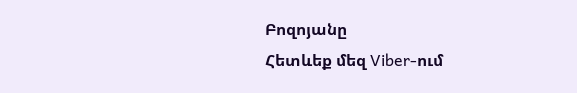Բոզոյանը
Հետևեք մեզ Viber-ում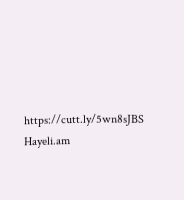https://cutt.ly/5wn8sJBS
Hayeli.am